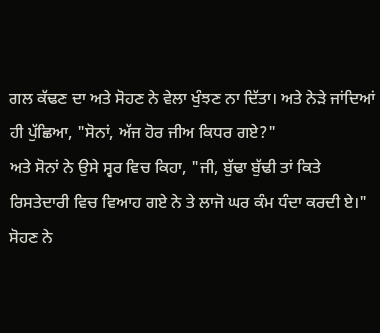ਗਲ ਕੱਢਣ ਦਾ ਅਤੇ ਸੋਹਣ ਨੇ ਵੇਲਾ ਖੁੰਝਣ ਨਾ ਦਿੱਤਾ। ਅਤੇ ਨੇੜੇ ਜਾਂਦਿਆਂ ਹੀ ਪੁੱਛਿਆ, "ਸੋਨਾਂ, ਅੱਜ ਹੋਰ ਜੀਅ ਕਿਧਰ ਗਏ?"
ਅਤੇ ਸੋਨਾਂ ਨੇ ਉਸੇ ਸ੍ਵਰ ਵਿਚ ਕਿਹਾ, "ਜੀ, ਬੁੱਢਾ ਬੁੱਢੀ ਤਾਂ ਕਿਤੇ ਰਿਸਤੇਦਾਰੀ ਵਿਚ ਵਿਆਹ ਗਏ ਨੇ ਤੇ ਲਾਜੋ ਘਰ ਕੰਮ ਧੰਦਾ ਕਰਦੀ ਏ।"
ਸੋਹਣ ਨੇ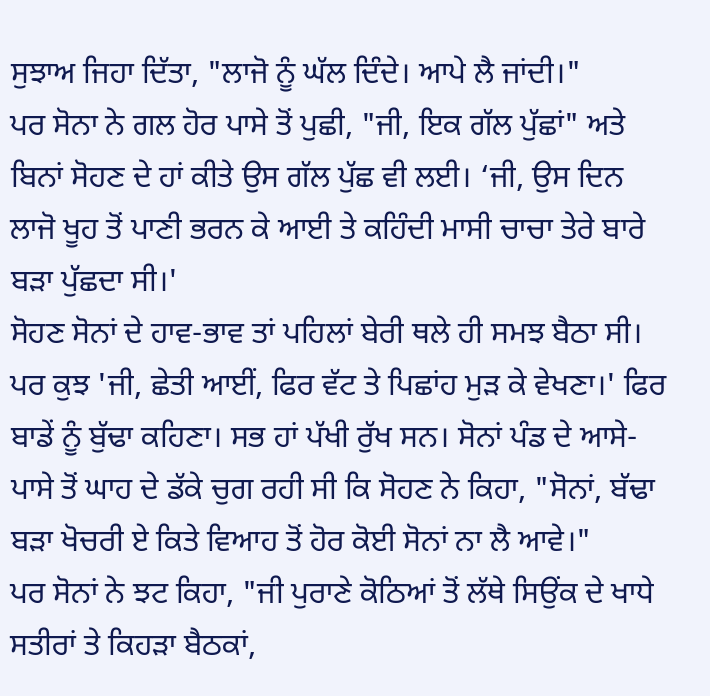ਸੁਝਾਅ ਜਿਹਾ ਦਿੱਤਾ, "ਲਾਜੋ ਨੂੰ ਘੱਲ ਦਿੰਦੇ। ਆਪੇ ਲੈ ਜਾਂਦੀ।"
ਪਰ ਸੋਨਾ ਨੇ ਗਲ ਹੋਰ ਪਾਸੇ ਤੋਂ ਪੁਛੀ, "ਜੀ, ਇਕ ਗੱਲ ਪੁੱਛਾਂ" ਅਤੇ ਬਿਨਾਂ ਸੋਹਣ ਦੇ ਹਾਂ ਕੀਤੇ ਉਸ ਗੱਲ ਪੁੱਛ ਵੀ ਲਈ। ‘ਜੀ, ਉਸ ਦਿਨ ਲਾਜੋ ਖੂਹ ਤੋਂ ਪਾਣੀ ਭਰਨ ਕੇ ਆਈ ਤੇ ਕਹਿੰਦੀ ਮਾਸੀ ਚਾਚਾ ਤੇਰੇ ਬਾਰੇ ਬੜਾ ਪੁੱਛਦਾ ਸੀ।'
ਸੋਹਣ ਸੋਨਾਂ ਦੇ ਹਾਵ-ਭਾਵ ਤਾਂ ਪਹਿਲਾਂ ਬੇਰੀ ਥਲੇ ਹੀ ਸਮਝ ਬੈਠਾ ਸੀ। ਪਰ ਕੁਝ 'ਜੀ, ਛੇਤੀ ਆਈਂ, ਫਿਰ ਵੱਟ ਤੇ ਪਿਛਾਂਹ ਮੁੜ ਕੇ ਵੇਖਣਾ।' ਫਿਰ ਬਾਡੇਂ ਨੂੰ ਬੁੱਢਾ ਕਹਿਣਾ। ਸਭ ਹਾਂ ਪੱਖੀ ਰੁੱਖ ਸਨ। ਸੋਨਾਂ ਪੰਡ ਦੇ ਆਸੇ-ਪਾਸੇ ਤੋਂ ਘਾਹ ਦੇ ਡੱਕੇ ਚੁਗ ਰਹੀ ਸੀ ਕਿ ਸੋਹਣ ਨੇ ਕਿਹਾ, "ਸੋਨਾਂ, ਬੱਢਾ ਬੜਾ ਖੋਚਰੀ ਏ ਕਿਤੇ ਵਿਆਹ ਤੋਂ ਹੋਰ ਕੋਈ ਸੋਨਾਂ ਨਾ ਲੈ ਆਵੇ।"
ਪਰ ਸੋਨਾਂ ਨੇ ਝਟ ਕਿਹਾ, "ਜੀ ਪੁਰਾਣੇ ਕੋਠਿਆਂ ਤੋਂ ਲੱਥੇ ਸਿਉਂਕ ਦੇ ਖਾਧੇ ਸਤੀਰਾਂ ਤੇ ਕਿਹੜਾ ਬੈਠਕਾਂ,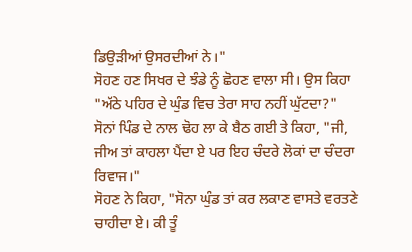ਡਿਉੜੀਆਂ ਉਸਰਦੀਆਂ ਨੇ।"
ਸੋਹਣ ਹਣ ਸਿਖਰ ਦੇ ਝੰਡੇ ਨੂੰ ਛੋਹਣ ਵਾਲਾ ਸੀ। ਉਸ ਕਿਹਾ "ਅੱਠੇ ਪਹਿਰ ਦੇ ਘੁੰਡ ਵਿਚ ਤੇਰਾ ਸਾਹ ਨਹੀਂ ਘੁੱਟਦਾ?"
ਸੋਨਾਂ ਪਿੰਡ ਦੇ ਨਾਲ ਢੋਹ ਲਾ ਕੇ ਬੈਠ ਗਈ ਤੇ ਕਿਹਾ, "ਜੀ, ਜੀਅ ਤਾਂ ਕਾਹਲਾ ਪੈਂਦਾ ਏ ਪਰ ਇਹ ਚੰਦਰੇ ਲੋਕਾਂ ਦਾ ਚੰਦਰਾ ਰਿਵਾਜ।"
ਸੋਹਣ ਨੇ ਕਿਹਾ, "ਸੋਨਾ ਘੁੰਡ ਤਾਂ ਕਰ ਲਕਾਣ ਵਾਸਤੇ ਵਰਤਣੇ ਚਾਹੀਦਾ ਏ। ਕੀ ਤੂੰ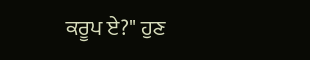ਕਰੂਪ ਏ?" ਹੁਣ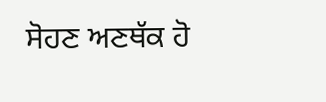ਸੋਹਣ ਅਣਥੱਕ ਹੋ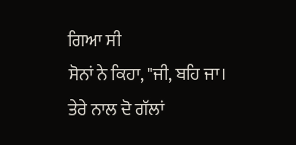ਗਿਆ ਸੀ
ਸੋਨਾਂ ਨੇ ਕਿਹਾ, "ਜੀ, ਬਹਿ ਜਾ। ਤੇਰੇ ਨਾਲ ਦੋ ਗੱਲਾਂ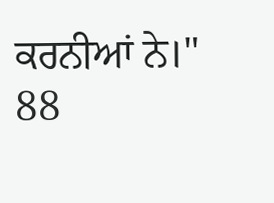ਕਰਨੀਆਂ ਨੇ।"
88